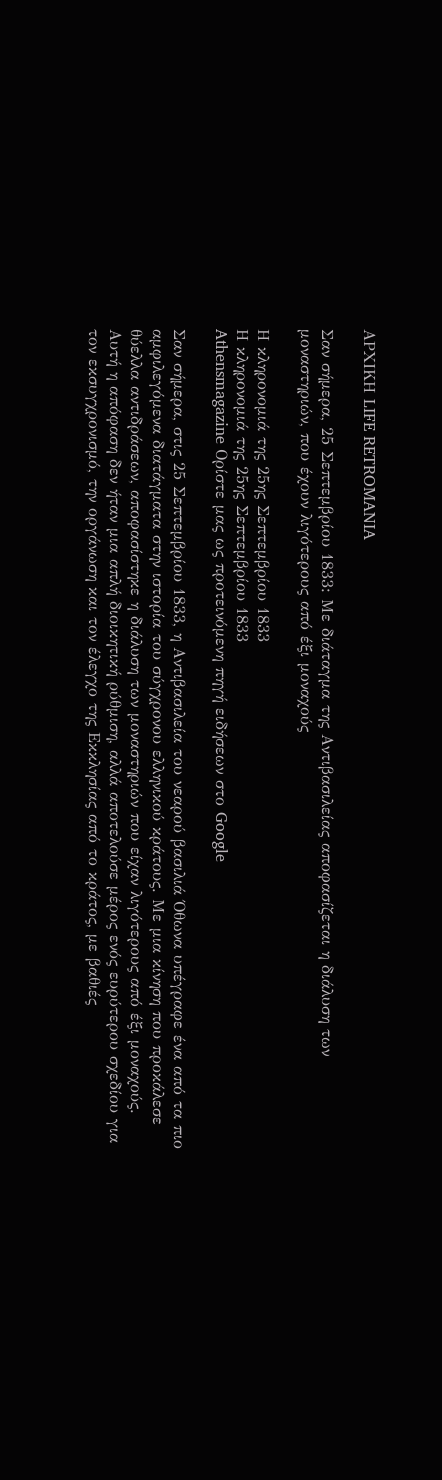ΑΡΧΙΚΗ LIFE RETROMANIA

Σαν σήμερα, 25 Σεπτεμβρίου 1833: Με διάταγμα της Αντιβασιλείας αποφασίζεται η διάλυση των μοναστηριών, που έχουν λιγότερους από έξι μοναχούς

Η κληρονομιά της 25ης Σεπτεμβρίου 1833
Η κληρονομιά της 25ης Σεπτεμβρίου 1833
Athensmagazine Ορίστε μας ως προτεινόμενη πηγή ειδήσεων στο Google

Σαν σήμερα, στις 25 Σεπτεμβρίου 1833, η Αντιβασιλεία του νεαρού βασιλιά Όθωνα υπέγραφε ένα από τα πιο αμφιλεγόμενα διατάγματα στην ιστορία του σύγχρονου ελληνικού κράτους. Με μια κίνηση που προκάλεσε θύελλα αντιδράσεων, αποφασίστηκε η διάλυση των μοναστηριών που είχαν λιγότερους από έξι μοναχούς. Αυτή η απόφαση δεν ήταν μια απλή διοικητική ρύθμιση, αλλά αποτελούσε μέρος ενός ευρύτερου σχεδίου για τον εκσυγχρονισμό, την οργάνωση και τον έλεγχο της Εκκλησίας από το κράτος, με βαθιές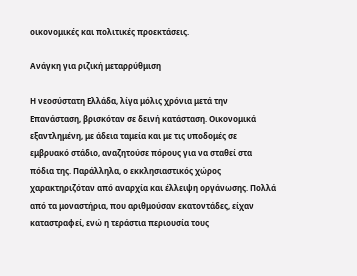οικονομικές και πολιτικές προεκτάσεις.

Ανάγκη για ριζική μεταρρύθμιση

Η νεοσύστατη Ελλάδα, λίγα μόλις χρόνια μετά την Επανάσταση, βρισκόταν σε δεινή κατάσταση. Οικονομικά εξαντλημένη, με άδεια ταμεία και με τις υποδομές σε εμβρυακό στάδιο, αναζητούσε πόρους για να σταθεί στα πόδια της. Παράλληλα, ο εκκλησιαστικός χώρος χαρακτηριζόταν από αναρχία και έλλειψη οργάνωσης. Πολλά από τα μοναστήρια, που αριθμούσαν εκατοντάδες, είχαν καταστραφεί, ενώ η τεράστια περιουσία τους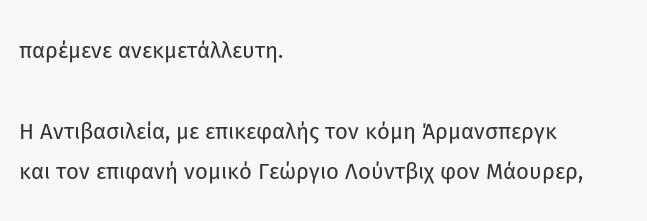παρέμενε ανεκμετάλλευτη.

Η Αντιβασιλεία, με επικεφαλής τον κόμη Άρμανσπεργκ και τον επιφανή νομικό Γεώργιο Λούντβιχ φον Μάουρερ,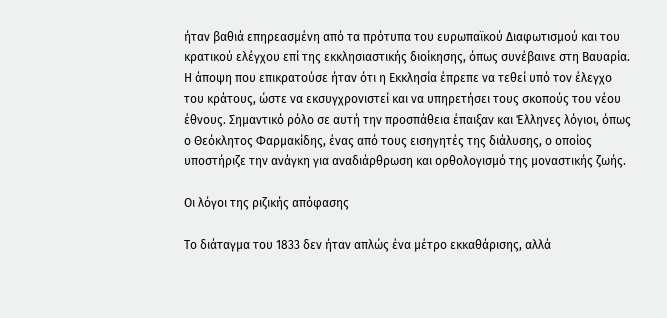ήταν βαθιά επηρεασμένη από τα πρότυπα του ευρωπαϊκού Διαφωτισμού και του κρατικού ελέγχου επί της εκκλησιαστικής διοίκησης, όπως συνέβαινε στη Βαυαρία. Η άποψη που επικρατούσε ήταν ότι η Εκκλησία έπρεπε να τεθεί υπό τον έλεγχο του κράτους, ώστε να εκσυγχρονιστεί και να υπηρετήσει τους σκοπούς του νέου έθνους. Σημαντικό ρόλο σε αυτή την προσπάθεια έπαιξαν και Έλληνες λόγιοι, όπως ο Θεόκλητος Φαρμακίδης, ένας από τους εισηγητές της διάλυσης, ο οποίος υποστήριζε την ανάγκη για αναδιάρθρωση και ορθολογισμό της μοναστικής ζωής.

Οι λόγοι της ριζικής απόφασης

Το διάταγμα του 1833 δεν ήταν απλώς ένα μέτρο εκκαθάρισης, αλλά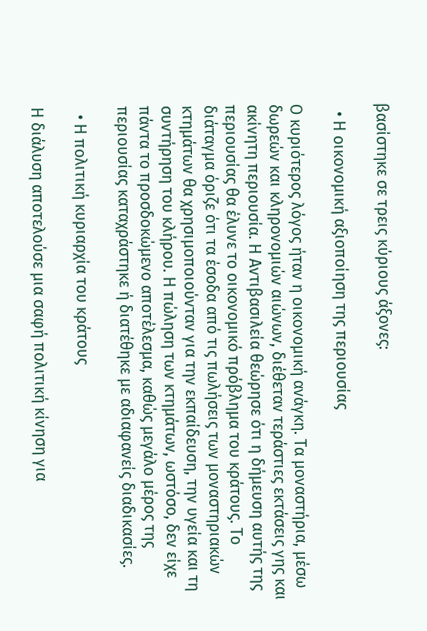βασίστηκε σε τρεις κύριους άξονες:

  • Η οικονομική αξιοποίηση της περιουσίας

Ο κυριότερος λόγος ήταν η οικονομική ανάγκη. Τα μοναστήρια, μέσω δωρεών και κληρονομιών αιώνων, διέθεταν τεράστιες εκτάσεις γης και ακίνητη περιουσία. Η Αντιβασιλεία θεώρησε ότι η δήμευση αυτής της περιουσίας θα έλυνε το οικονομικό πρόβλημα του κράτους. Το διάταγμα όριζε ότι τα έσοδα από τις πωλήσεις των μοναστηριακών κτημάτων θα χρησιμοποιούνταν για την εκπαίδευση, την υγεία και τη συντήρηση του κλήρου. Η πώληση των κτημάτων, ωστόσο, δεν είχε πάντα το προσδοκώμενο αποτέλεσμα, καθώς μεγάλο μέρος της περιουσίας καταχράστηκε ή διατέθηκε με αδιαφανείς διαδικασίες.

  • Η πολιτική κυριαρχία του κράτους

Η διάλυση αποτελούσε μια σαφή πολιτική κίνηση για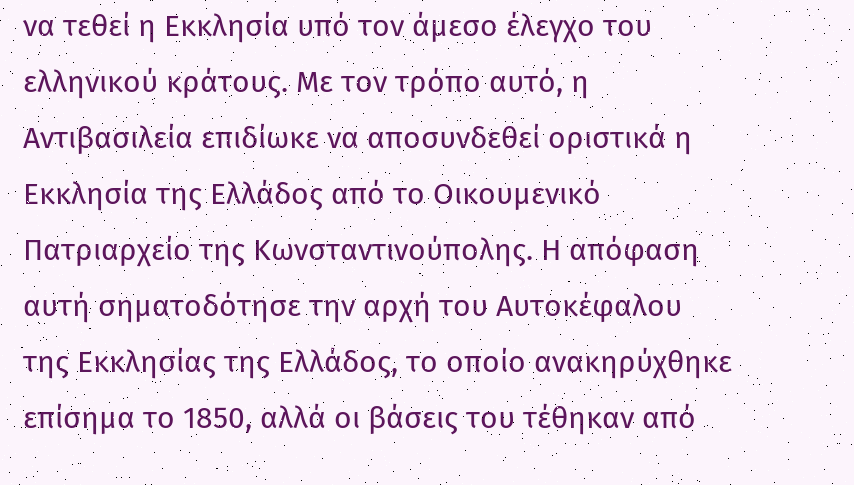να τεθεί η Εκκλησία υπό τον άμεσο έλεγχο του ελληνικού κράτους. Με τον τρόπο αυτό, η Αντιβασιλεία επιδίωκε να αποσυνδεθεί οριστικά η Εκκλησία της Ελλάδος από το Οικουμενικό Πατριαρχείο της Κωνσταντινούπολης. Η απόφαση αυτή σηματοδότησε την αρχή του Αυτοκέφαλου της Εκκλησίας της Ελλάδος, το οποίο ανακηρύχθηκε επίσημα το 1850, αλλά οι βάσεις του τέθηκαν από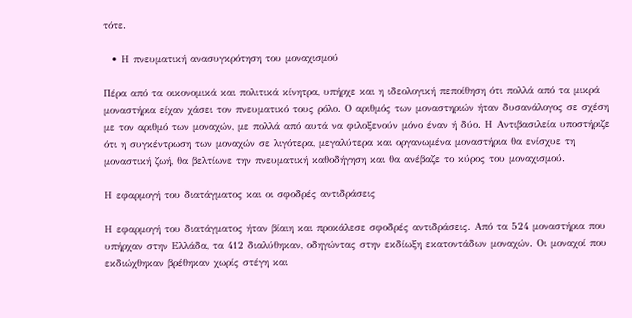τότε.

  • Η πνευματική ανασυγκρότηση του μοναχισμού

Πέρα από τα οικονομικά και πολιτικά κίνητρα, υπήρχε και η ιδεολογική πεποίθηση ότι πολλά από τα μικρά μοναστήρια είχαν χάσει τον πνευματικό τους ρόλο. Ο αριθμός των μοναστηριών ήταν δυσανάλογος σε σχέση με τον αριθμό των μοναχών, με πολλά από αυτά να φιλοξενούν μόνο έναν ή δύο. Η Αντιβασιλεία υποστήριζε ότι η συγκέντρωση των μοναχών σε λιγότερα, μεγαλύτερα και οργανωμένα μοναστήρια θα ενίσχυε τη μοναστική ζωή, θα βελτίωνε την πνευματική καθοδήγηση και θα ανέβαζε το κύρος του μοναχισμού.

Η εφαρμογή του διατάγματος και οι σφοδρές αντιδράσεις

Η εφαρμογή του διατάγματος ήταν βίαιη και προκάλεσε σφοδρές αντιδράσεις. Από τα 524 μοναστήρια που υπήρχαν στην Ελλάδα, τα 412 διαλύθηκαν, οδηγώντας στην εκδίωξη εκατοντάδων μοναχών. Οι μοναχοί που εκδιώχθηκαν βρέθηκαν χωρίς στέγη και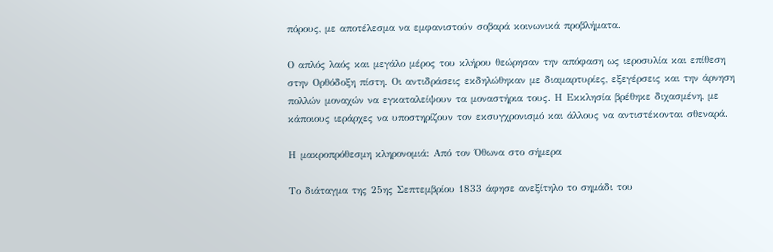πόρους, με αποτέλεσμα να εμφανιστούν σοβαρά κοινωνικά προβλήματα.

Ο απλός λαός και μεγάλο μέρος του κλήρου θεώρησαν την απόφαση ως ιεροσυλία και επίθεση στην Ορθόδοξη πίστη. Οι αντιδράσεις εκδηλώθηκαν με διαμαρτυρίες, εξεγέρσεις και την άρνηση πολλών μοναχών να εγκαταλείψουν τα μοναστήρια τους. Η Εκκλησία βρέθηκε διχασμένη, με κάποιους ιεράρχες να υποστηρίζουν τον εκσυγχρονισμό και άλλους να αντιστέκονται σθεναρά.

Η μακροπρόθεσμη κληρονομιά: Από τον Όθωνα στο σήμερα

Το διάταγμα της 25ης Σεπτεμβρίου 1833 άφησε ανεξίτηλο το σημάδι του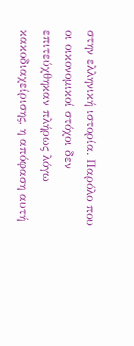στην ελληνική ιστορία. Παρόλο που οι οικονομικοί στόχοι δεν επιτεύχθηκαν πλήρως λόγω κακοδιαχείρισης, η απόφαση αυτή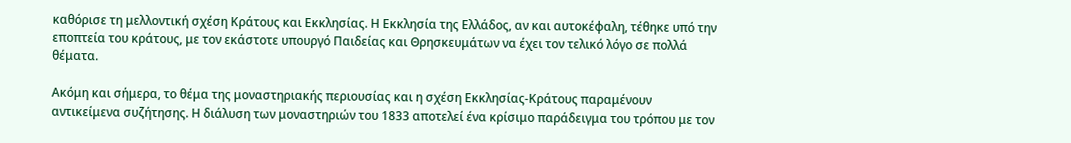καθόρισε τη μελλοντική σχέση Κράτους και Εκκλησίας. Η Εκκλησία της Ελλάδος, αν και αυτοκέφαλη, τέθηκε υπό την εποπτεία του κράτους, με τον εκάστοτε υπουργό Παιδείας και Θρησκευμάτων να έχει τον τελικό λόγο σε πολλά θέματα.

Ακόμη και σήμερα, το θέμα της μοναστηριακής περιουσίας και η σχέση Εκκλησίας-Κράτους παραμένουν αντικείμενα συζήτησης. Η διάλυση των μοναστηριών του 1833 αποτελεί ένα κρίσιμο παράδειγμα του τρόπου με τον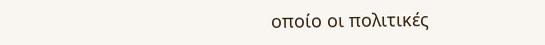οποίο οι πολιτικές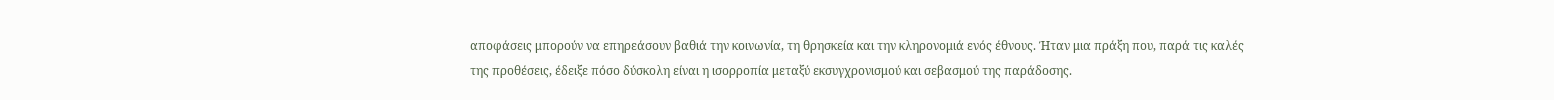αποφάσεις μπορούν να επηρεάσουν βαθιά την κοινωνία, τη θρησκεία και την κληρονομιά ενός έθνους. Ήταν μια πράξη που, παρά τις καλές της προθέσεις, έδειξε πόσο δύσκολη είναι η ισορροπία μεταξύ εκσυγχρονισμού και σεβασμού της παράδοσης.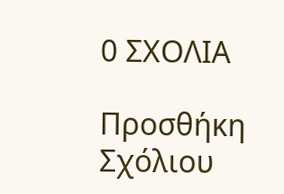0 ΣΧΟΛΙΑ

Προσθήκη Σχόλιου